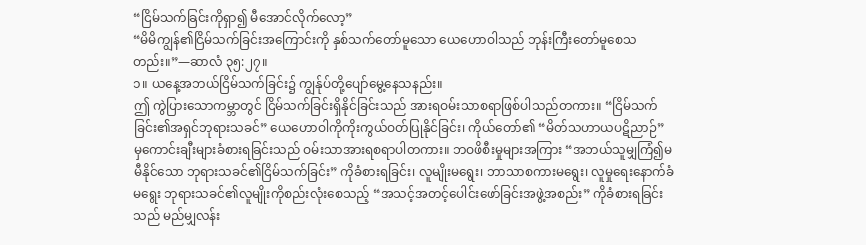“ငြိမ်သက်ခြင်းကိုရှာ၍ မီအောင်လိုက်လော့”
“မိမိကျွန်၏ငြိမ်သက်ခြင်းအကြောင်းကို နှစ်သက်တော်မူသော ယေဟောဝါသည် ဘုန်းကြီးတော်မူစေသတည်း။”—ဆာလံ ၃၅:၂၇။
၁။ ယနေ့အဘယ်ငြိမ်သက်ခြင်း၌ ကျွန်ုပ်တို့ပျော်မွေ့နေသနည်း။
ဤ ကွဲပြားသောကမ္ဘာတွင် ငြိမ်သက်ခြင်းရှိနိုင်ခြင်းသည် အားရဝမ်းသာစရာဖြစ်ပါသည်တကား။ “ငြိမ်သက်ခြင်း၏အရှင်ဘုရားသခင်” ယေဟောဝါကိုကိုးကွယ်ဝတ်ပြုနိုင်ခြင်း၊ ကိုယ်တော်၏ “မိတ်သဟာယပဋိညာဉ်” မှကောင်းချီးများခံစားရခြင်းသည် ဝမ်းသာအားရစရာပါတကား။ ဘဝဖိစီးမှုများအကြား “အဘယ်သူမျှကြံ၍မမီနိုင်သော ဘုရားသခင်၏ငြိမ်သက်ခြင်း” ကိုခံစားရခြင်း၊ လူမျိုးမရွေး၊ ဘာသာစကားမရွေး၊ လူမှုရေးနောက်ခံမရွေး ဘုရားသခင်၏လူမျိုးကိုစည်းလုံးစေသည့် “အသင့်အတင့်ပေါင်းဖော်ခြင်းအဖွဲ့အစည်း” ကိုခံစားရခြင်းသည် မည်မျှလန်း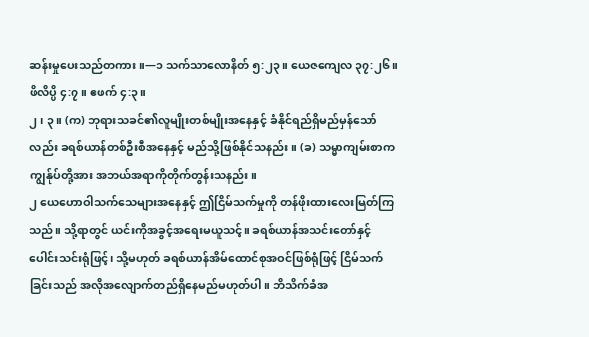ဆန်းမှုပေးသည်တကား။—၁ သက်သာလောနိတ် ၅:၂၃။ ယေဇကျေလ ၃၇:၂၆။ ဖိလိပ္ပိ ၄:၇။ ဧဖက် ၄:၃။
၂၊ ၃။ (က) ဘုရားသခင်၏လူမျိုးတစ်မျိုးအနေနှင့် ခံနိုင်ရည်ရှိမည်မှန်သော်လည်း ခရစ်ယာန်တစ်ဦးစီအနေနှင့် မည်သို့ဖြစ်နိုင်သနည်း။ (ခ) သမ္မာကျမ်းစာက ကျွန်ုပ်တို့အား အဘယ်အရာကိုတိုက်တွန်းသနည်း။
၂ ယေဟောဝါသက်သေများအနေနှင့် ဤငြိမ်သက်မှုကို တန်ဖိုးထားလေးမြတ်ကြသည်။ သို့ရာတွင် ယင်းကိုအခွင့်အရေးမယူသင့်။ ခရစ်ယာန်အသင်းတော်နှင့်ပေါင်းသင်းရုံဖြင့်၊ သို့မဟုတ် ခရစ်ယာန်အိမ်ထောင်စုအဝင်ဖြစ်ရုံဖြင့် ငြိမ်သက်ခြင်းသည် အလိုအလျောက်တည်ရှိနေမည်မဟုတ်ပါ။ ဘိသိက်ခံအ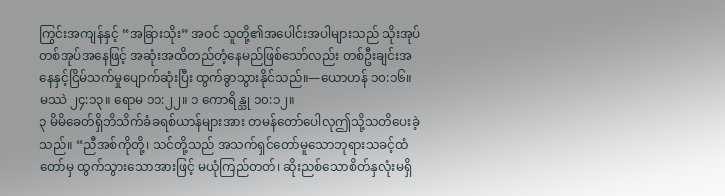ကြွင်းအကျန်နှင့် “အခြားသိုး” အဝင် သူတို့၏အပေါင်းအပါများသည် သိုးအုပ်တစ်အုပ်အနေဖြင့် အဆုံးအထိတည်တံ့နေမည်ဖြစ်သော်လည်း တစ်ဦးချင်းအနေနှင့်ငြိမ်သက်မှုပျောက်ဆုံးပြီး ထွက်ခွာသွားနိုင်သည်။—ယောဟန် ၁၀:၁၆။ မဿဲ ၂၄:၁၃။ ရောမ ၁၁:၂၂။ ၁ ကောရိန္သု ၁၀:၁၂။
၃ မိမိခေတ်ရှိဘိသိက်ခံခရစ်ယာန်များအား တမန်တော်ပေါလုဤသို့သတိပေးခဲ့သည်။ “ညီအစ်ကိုတို့၊ သင်တို့သည် အသက်ရှင်တော်မူသောဘုရားသခင့်ထံတော်မှ ထွက်သွားသောအားဖြင့် မယုံကြည်တတ်၊ ဆိုးညစ်သောစိတ်နှလုံးမရှိ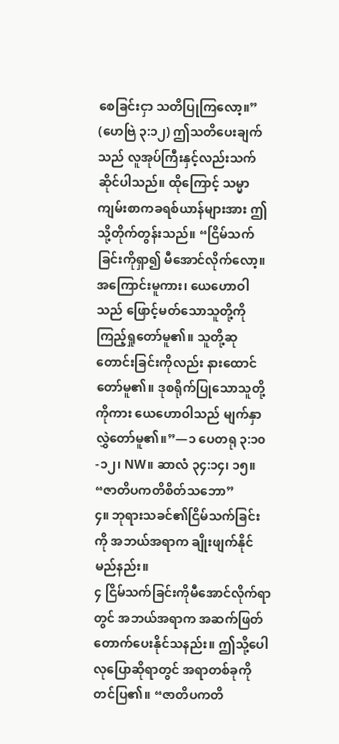စေခြင်းငှာ သတိပြုကြလော့။” (ဟေဗြဲ ၃:၁၂) ဤသတိပေးချက်သည် လူအုပ်ကြီးနှင့်လည်းသက်ဆိုင်ပါသည်။ ထိုကြောင့် သမ္မာကျမ်းစာကခရစ်ယာန်များအား ဤသို့တိုက်တွန်းသည်။ “ငြိမ်သက်ခြင်းကိုရှာ၍ မီအောင်လိုက်လော့။ အကြောင်းမူကား၊ ယေဟောဝါသည် ဖြောင့်မတ်သောသူတို့ကို ကြည့်ရှုတော်မူ၏။ သူတို့ဆုတောင်းခြင်းကိုလည်း နားထောင်တော်မူ၏။ ဒုစရိုက်ပြုသောသူတို့ကိုကား ယေဟောဝါသည် မျက်နှာလွှဲတော်မူ၏။”—၁ ပေတရု ၃:၁၀-၁၂၊ NW။ ဆာလံ ၃၄:၁၄၊ ၁၅။
“ဇာတိပကတိစိတ်သဘော”
၄။ ဘုရားသခင်၏ငြိမ်သက်ခြင်းကို အဘယ်အရာက ချိုးဖျက်နိုင်မည်နည်း။
၄ ငြိမ်သက်ခြင်းကိုမီအောင်လိုက်ရာတွင် အဘယ်အရာက အဆက်ဖြတ်တောက်ပေးနိုင်သနည်း။ ဤသို့ပေါလုပြောဆိုရာတွင် အရာတစ်ခုကိုတင်ပြ၏။ “ဇာတိပကတိ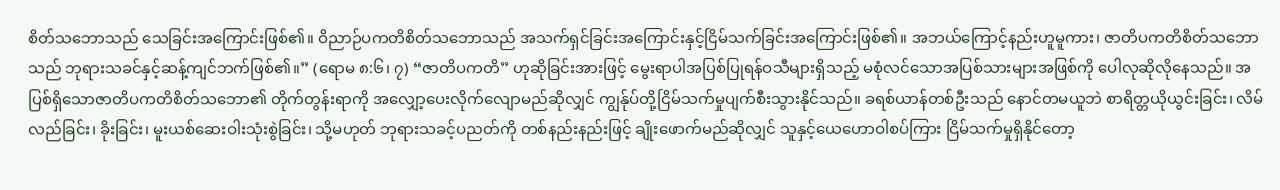စိတ်သဘောသည် သေခြင်းအကြောင်းဖြစ်၏။ ဝိညာဉ်ပကတိစိတ်သဘောသည် အသက်ရှင်ခြင်းအကြောင်းနှင့်ငြိမ်သက်ခြင်းအကြောင်းဖြစ်၏။ အဘယ်ကြောင့်နည်းဟူမူကား၊ ဇာတိပကတိစိတ်သဘောသည် ဘုရားသခင်နှင့်ဆန့်ကျင်ဘက်ဖြစ်၏။” (ရောမ ၈:၆၊ ၇) “ဇာတိပကတိ” ဟုဆိုခြင်းအားဖြင့် မွေးရာပါအပြစ်ပြုရန်ဝသီများရှိသည့် မစုံလင်သောအပြစ်သားများအဖြစ်ကို ပေါလုဆိုလိုနေသည်။ အပြစ်ရှိသောဇာတိပကတိစိတ်သဘော၏ တိုက်တွန်းရာကို အလျှော့ပေးလိုက်လျောမည်ဆိုလျှင် ကျွန်ုပ်တို့ငြိမ်သက်မှုပျက်စီးသွားနိုင်သည်။ ခရစ်ယာန်တစ်ဦးသည် နောင်တမယူဘဲ စာရိတ္တယိုယွင်းခြင်း၊ လိမ်လည်ခြင်း၊ ခိုးခြင်း၊ မူးယစ်ဆေးဝါးသုံးစွဲခြင်း၊ သို့မဟုတ် ဘုရားသခင့်ပညတ်ကို တစ်နည်းနည်းဖြင့် ချိုးဖောက်မည်ဆိုလျှင် သူနှင့်ယေဟောဝါစပ်ကြား ငြိမ်သက်မှုရှိနိုင်တော့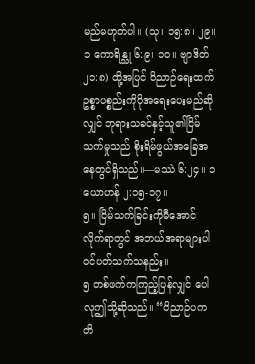မည်မဟုတ်ပါ။ (သု၊ ၁၅:၈၊ ၂၉။ ၁ ကောရိန္သု ၆:၉၊ ၁၀။ ဗျာဒိတ် ၂၁:၈) ထို့အပြင် ဝိညာဉ်ရေးထက် ဥစ္စာပစ္စည်းကိုပိုအရေးပေးမည်ဆိုလျှင် ဘုရားသခင်နှင့်သူ၏ငြိမ်သက်မှုသည် စိုးရိမ်ဖွယ်အခြေအနေတွင်ရှိသည်။—မဿဲ ၆:၂၄။ ၁ ယောဟန် ၂:၁၅-၁၇။
၅။ ငြိမ်သက်ခြင်းကိုမီအောင်လိုက်ရာတွင် အဘယ်အရာများပါဝင်ပတ်သက်သနည်း။
၅ တစ်ဖက်ကကြည့်ပြန်လျှင် ပေါလုဤသို့ဆိုသည်။ “ဝိညာဉ်ပကတိ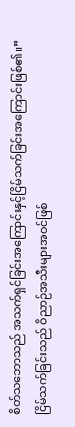စိတ်သဘောသည် အသက်ရှင်ခြင်းအကြောင်းနှင့်ငြိမ်သက်ခြင်းအကြောင်းဖြစ်၏။” ငြိမ်သက်ခြင်းသည် ဝိညာဉ်အသီးများအဝင်ဖြစ်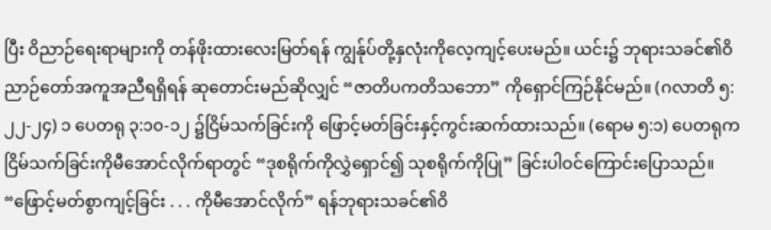ပြီး ဝိညာဉ်ရေးရာများကို တန်ဖိုးထားလေးမြတ်ရန် ကျွန်ုပ်တို့နှလုံးကိုလေ့ကျင့်ပေးမည်။ ယင်း၌ ဘုရားသခင်၏ဝိညာဉ်တော်အကူအညီရရှိရန် ဆုတောင်းမည်ဆိုလျှင် “ဇာတိပကတိသဘော” ကိုရှောင်ကြဉ်နိုင်မည်။ (ဂလာတိ ၅:၂၂-၂၄) ၁ ပေတရု ၃:၁၀-၁၂ ၌ငြိမ်သက်ခြင်းကို ဖြောင့်မတ်ခြင်းနှင့်ကွင်းဆက်ထားသည်။ (ရောမ ၅:၁) ပေတရုကငြိမ်သက်ခြင်းကိုမီအောင်လိုက်ရာတွင် “ဒုစရိုက်ကိုလွှဲရှောင်၍ သုစရိုက်ကိုပြု” ခြင်းပါဝင်ကြောင်းပြောသည်။ “ဖြောင့်မတ်စွာကျင့်ခြင်း . . . ကိုမီအောင်လိုက်” ရန်ဘုရားသခင်၏ဝိ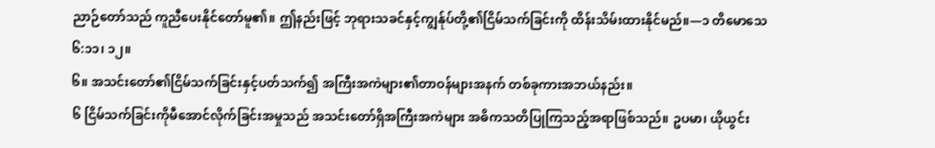ညာဉ်တော်သည် ကူညီပေးနိုင်တော်မူ၏။ ဤနည်းဖြင့် ဘုရားသခင်နှင့်ကျွန်ုပ်တို့၏ငြိမ်သက်ခြင်းကို ထိန်းသိမ်းထားနိုင်မည်။—၁ တိမောသေ ၆:၁၁၊ ၁၂။
၆။ အသင်းတော်၏ငြိမ်သက်ခြင်းနှင့်ပတ်သက်၍ အကြီးအကဲများ၏တာဝန်များအနက် တစ်ခုကားအဘယ်နည်း။
၆ ငြိမ်သက်ခြင်းကိုမီအောင်လိုက်ခြင်းအမှုသည် အသင်းတော်ရှိအကြီးအကဲများ အဓိကသတိပြုကြသည့်အရာဖြစ်သည်။ ဥပမာ၊ ယိုယွင်း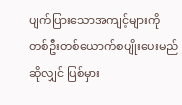ပျက်ပြားသောအကျင့်များကို တစ်ဦးတစ်ယောက်စပျိုးပေးမည်ဆိုလျှင် ပြစ်မှား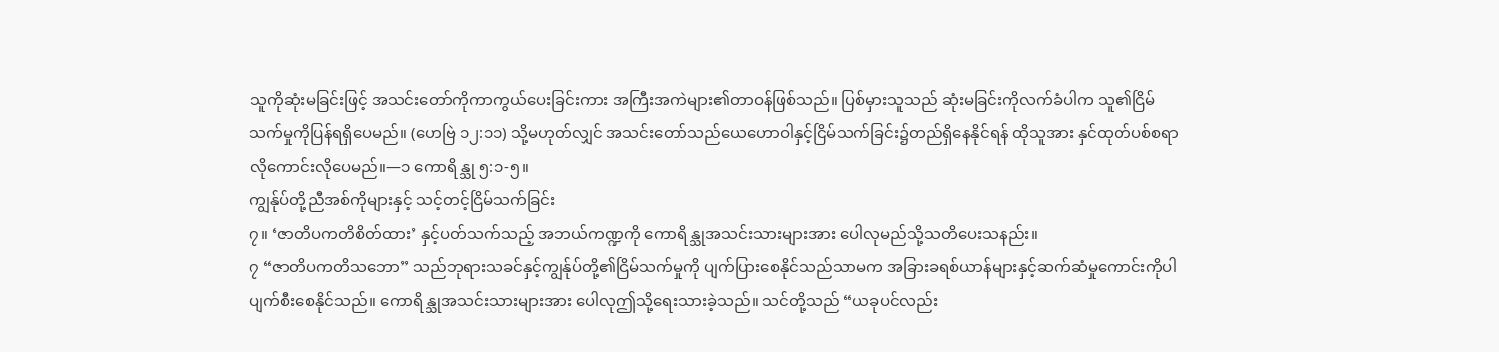သူကိုဆုံးမခြင်းဖြင့် အသင်းတော်ကိုကာကွယ်ပေးခြင်းကား အကြီးအကဲများ၏တာဝန်ဖြစ်သည်။ ပြစ်မှားသူသည် ဆုံးမခြင်းကိုလက်ခံပါက သူ၏ငြိမ်သက်မှုကိုပြန်ရရှိပေမည်။ (ဟေဗြဲ ၁၂:၁၁) သို့မဟုတ်လျှင် အသင်းတော်သည်ယေဟောဝါနှင့်ငြိမ်သက်ခြင်း၌တည်ရှိနေနိုင်ရန် ထိုသူအား နှင်ထုတ်ပစ်စရာလိုကောင်းလိုပေမည်။—၁ ကောရိန္သု ၅:၁-၅။
ကျွန်ုပ်တို့ညီအစ်ကိုများနှင့် သင့်တင့်ငြိမ်သက်ခြင်း
၇။ ‘ဇာတိပကတိစိတ်ထား’ နှင့်ပတ်သက်သည့် အဘယ်ကဏ္ဍကို ကောရိန္သုအသင်းသားများအား ပေါလုမည်သို့သတိပေးသနည်း။
၇ “ဇာတိပကတိသဘော” သည်ဘုရားသခင်နှင့်ကျွန်ုပ်တို့၏ငြိမ်သက်မှုကို ပျက်ပြားစေနိုင်သည်သာမက အခြားခရစ်ယာန်များနှင့်ဆက်ဆံမှုကောင်းကိုပါ ပျက်စီးစေနိုင်သည်။ ကောရိန္သုအသင်းသားများအား ပေါလုဤသို့ရေးသားခဲ့သည်။ သင်တို့သည် “ယခုပင်လည်း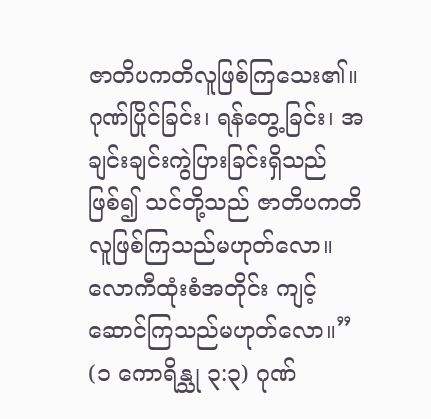ဇာတိပကတိလူဖြစ်ကြသေး၏။ ဂုဏ်ပြိုင်ခြင်း၊ ရန်တွေ့ခြင်း၊ အချင်းချင်းကွဲပြားခြင်းရှိသည်ဖြစ်၍ သင်တို့သည် ဇာတိပကတိလူဖြစ်ကြသည်မဟုတ်လော။ လောကီထုံးစံအတိုင်း ကျင့်ဆောင်ကြသည်မဟုတ်လော။” (၁ ကောရိန္သု ၃:၃) ဂုဏ်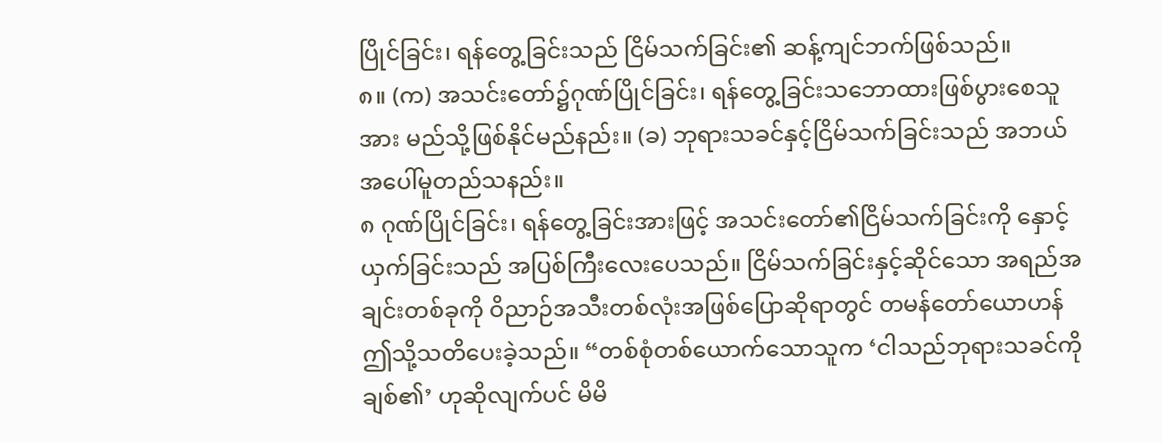ပြိုင်ခြင်း၊ ရန်တွေ့ခြင်းသည် ငြိမ်သက်ခြင်း၏ ဆန့်ကျင်ဘက်ဖြစ်သည်။
၈။ (က) အသင်းတော်၌ဂုဏ်ပြိုင်ခြင်း၊ ရန်တွေ့ခြင်းသဘောထားဖြစ်ပွားစေသူအား မည်သို့ဖြစ်နိုင်မည်နည်း။ (ခ) ဘုရားသခင်နှင့်ငြိမ်သက်ခြင်းသည် အဘယ်အပေါ်မူတည်သနည်း။
၈ ဂုဏ်ပြိုင်ခြင်း၊ ရန်တွေ့ခြင်းအားဖြင့် အသင်းတော်၏ငြိမ်သက်ခြင်းကို နှောင့်ယှက်ခြင်းသည် အပြစ်ကြီးလေးပေသည်။ ငြိမ်သက်ခြင်းနှင့်ဆိုင်သော အရည်အချင်းတစ်ခုကို ဝိညာဉ်အသီးတစ်လုံးအဖြစ်ပြောဆိုရာတွင် တမန်တော်ယောဟန်ဤသို့သတိပေးခဲ့သည်။ “တစ်စုံတစ်ယောက်သောသူက ‘ငါသည်ဘုရားသခင်ကိုချစ်၏’ ဟုဆိုလျက်ပင် မိမိ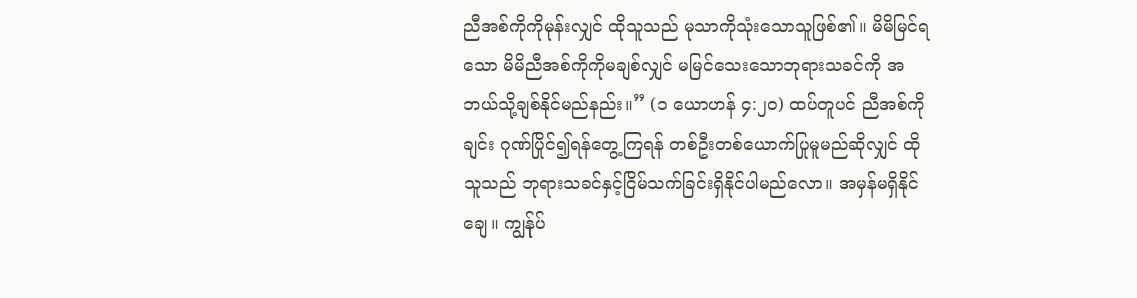ညီအစ်ကိုကိုမုန်းလျှင် ထိုသူသည် မုသာကိုသုံးသောသူဖြစ်၏။ မိမိမြင်ရသော မိမိညီအစ်ကိုကိုမချစ်လျှင် မမြင်သေးသောဘုရားသခင်ကို အဘယ်သို့ချစ်နိုင်မည်နည်း။” (၁ ယောဟန် ၄:၂၀) ထပ်တူပင် ညီအစ်ကိုချင်း ဂုဏ်ပြိုင်၍ရန်တွေ့ကြရန် တစ်ဦးတစ်ယောက်ပြုမူမည်ဆိုလျှင် ထိုသူသည် ဘုရားသခင်နှင့်ငြိမ်သက်ခြင်းရှိနိုင်ပါမည်လော။ အမှန်မရှိနိုင်ချေ။ ကျွန်ုပ်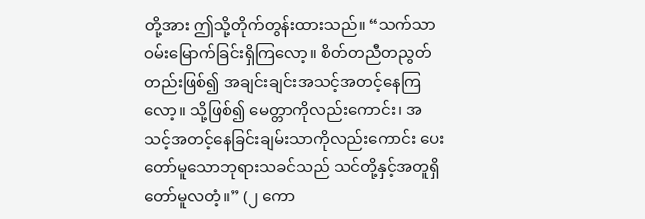တို့အား ဤသို့တိုက်တွန်းထားသည်။ “သက်သာဝမ်းမြောက်ခြင်းရှိကြလော့။ စိတ်တညီတညွတ်တည်းဖြစ်၍ အချင်းချင်းအသင့်အတင့်နေကြလော့။ သို့ဖြစ်၍ မေတ္တာကိုလည်းကောင်း၊ အသင့်အတင့်နေခြင်းချမ်းသာကိုလည်းကောင်း ပေးတော်မူသောဘုရားသခင်သည် သင်တို့နှင့်အတူရှိတော်မူလတံ့။” (၂ ကော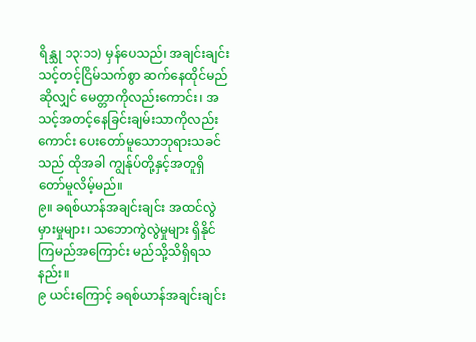ရိန္သု ၁၃:၁၁) မှန်ပေသည်၊ အချင်းချင်းသင့်တင့်ငြိမ်သက်စွာ ဆက်နေထိုင်မည်ဆိုလျှင် မေတ္တာကိုလည်းကောင်း၊ အသင့်အတင့်နေခြင်းချမ်းသာကိုလည်းကောင်း ပေးတော်မူသောဘုရားသခင်သည် ထိုအခါ ကျွန်ုပ်တို့နှင့်အတူရှိတော်မူလိမ့်မည်။
၉။ ခရစ်ယာန်အချင်းချင်း အထင်လွဲမှားမှုများ၊ သဘောကွဲလွဲမှုများ ရှိနိုင်ကြမည်အကြောင်း မည်သို့သိရှိရသနည်း။
၉ ယင်းကြောင့် ခရစ်ယာန်အချင်းချင်း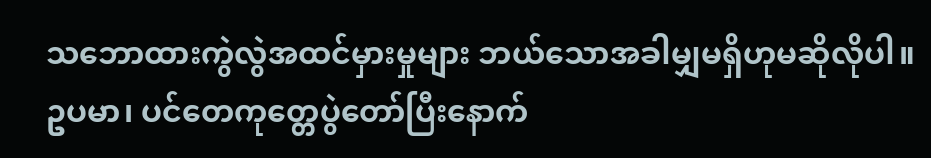သဘောထားကွဲလွဲအထင်မှားမှုများ ဘယ်သောအခါမျှမရှိဟုမဆိုလိုပါ။ ဥပမာ၊ ပင်တေကုတ္တေပွဲတော်ပြီးနောက်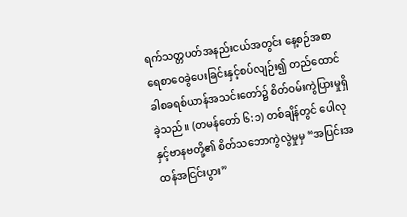ရက်သတ္တပတ်အနည်းငယ်အတွင်း နေ့စဉ်အစာရေစာဝေခွဲပေးခြင်းနှင့်စပ်လျဉ်း၍ တည်ထောင်ခါစခရစ်ယာန်အသင်းတော်၌ စိတ်ဝမ်းကွဲပြားမှုရှိခဲ့သည်။ (တမန်တော် ၆:၁) တစ်ချိန်တွင် ပေါလုနှင့်ဗာနဗတို့၏ စိတ်သဘောကွဲလွဲမှုမှ “အပြင်းအထန်အငြင်းပွား”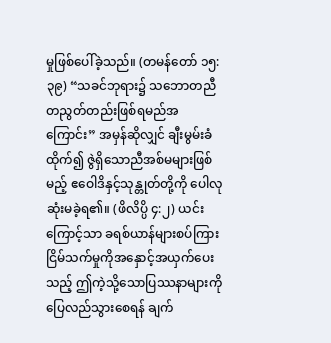မှုဖြစ်ပေါ်ခဲ့သည်။ (တမန်တော် ၁၅:၃၉) “သခင်ဘုရား၌ သဘောတညီတညွတ်တည်းဖြစ်ရမည်အကြောင်း” အမှန်ဆိုလျှင် ချီးမွမ်းခံထိုက်၍ ဇွဲရှိသောညီအစ်မများဖြစ်မည့် ဧဝေါဒိနှင့်သုန္တုတ်တို့ကို ပေါလုဆုံးမခဲ့ရ၏။ (ဖိလိပ္ပိ ၄:၂) ယင်းကြောင့်သာ ခရစ်ယာန်များစပ်ကြား ငြိမ်သက်မှုကိုအနှောင့်အယှက်ပေးသည့် ဤကဲ့သို့သောပြဿနာများကို ပြေလည်သွားစေရန် ချက်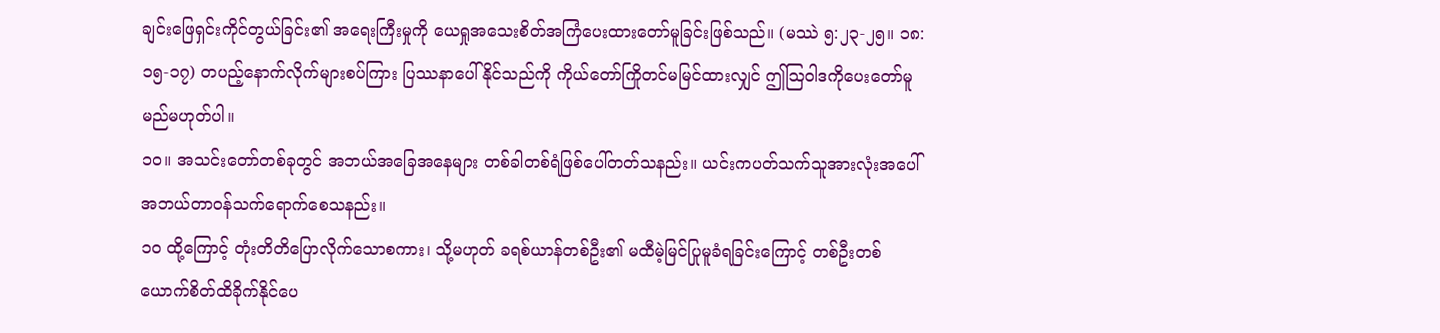ချင်းဖြေရှင်းကိုင်တွယ်ခြင်း၏ အရေးကြီးမှုကို ယေရှုအသေးစိတ်အကြံပေးထားတော်မူခြင်းဖြစ်သည်။ (မဿဲ ၅:၂၃-၂၅။ ၁၈:၁၅-၁၇) တပည့်နောက်လိုက်များစပ်ကြား ပြဿနာပေါ်နိုင်သည်ကို ကိုယ်တော်ကြိုတင်မမြင်ထားလျှင် ဤသြဝါဒကိုပေးတော်မူမည်မဟုတ်ပါ။
၁၀။ အသင်းတော်တစ်ခုတွင် အဘယ်အခြေအနေများ တစ်ခါတစ်ရံဖြစ်ပေါ်တတ်သနည်း။ ယင်းကပတ်သက်သူအားလုံးအပေါ် အဘယ်တာဝန်သက်ရောက်စေသနည်း။
၁၀ ထို့ကြောင့် တုံးတိတိပြောလိုက်သောစကား၊ သို့မဟုတ် ခရစ်ယာန်တစ်ဦး၏ မထီမဲ့မြင်ပြုမူခံရခြင်းကြောင့် တစ်ဦးတစ်ယောက်စိတ်ထိခိုက်နိုင်ပေ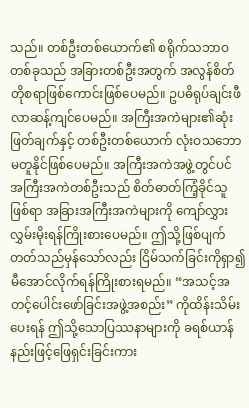သည်။ တစ်ဦးတစ်ယောက်၏ စရိုက်သဘာဝတစ်ခုသည် အခြားတစ်ဦးအတွက် အလွန်စိတ်တိုစရာဖြစ်ကောင်းဖြစ်ပေမည်။ ဥပဓိရုပ်ချင်းဖီလာဆန့်ကျင်ပေမည်။ အကြီးအကဲများ၏ဆုံးဖြတ်ချက်နှင့် တစ်ဦးတစ်ယောက် လုံးဝသဘောမတူနိုင်ဖြစ်ပေမည်။ အကြီးအကဲအဖွဲ့တွင်ပင် အကြီးအကဲတစ်ဦးသည် စိတ်ဓာတ်ကြံ့ခိုင်သူဖြစ်ရာ အခြားအကြီးအကဲများကို ကျော်လွှားလွှမ်းမိုးရန်ကြိုးစားပေမည်။ ဤသို့ဖြစ်ပျက်တတ်သည်မှန်သော်လည်း ငြိမ်သက်ခြင်းကိုရှာ၍ မီအောင်လိုက်ရန်ကြိုးစားရမည်။ “အသင့်အတင့်ပေါင်းဖော်ခြင်းအဖွဲ့အစည်း” ကိုထိန်းသိမ်းပေးရန် ဤသို့သောပြဿနာများကို ခရစ်ယာန်နည်းဖြင့်ဖြေရှင်းခြင်းကား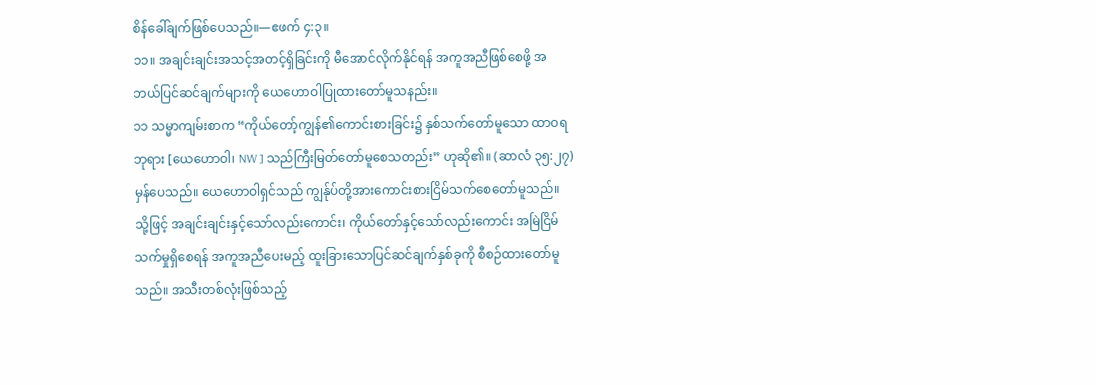စိန်ခေါ်ချက်ဖြစ်ပေသည်။—ဧဖက် ၄:၃။
၁၁။ အချင်းချင်းအသင့်အတင့်ရှိခြင်းကို မီအောင်လိုက်နိုင်ရန် အကူအညီဖြစ်စေဖို့ အဘယ်ပြင်ဆင်ချက်များကို ယေဟောဝါပြုထားတော်မူသနည်း။
၁၁ သမ္မာကျမ်းစာက “ကိုယ်တော့်ကျွန်၏ကောင်းစားခြင်း၌ နှစ်သက်တော်မူသော ထာဝရဘုရား [ယေဟောဝါ၊ NW ] သည်ကြီးမြတ်တော်မူစေသတည်း” ဟုဆို၏။ (ဆာလံ ၃၅:၂၇) မှန်ပေသည်။ ယေဟောဝါရှင်သည် ကျွန်ုပ်တို့အားကောင်းစားငြိမ်သက်စေတော်မူသည်။ သို့ဖြင့် အချင်းချင်းနှင့်သော်လည်းကောင်း၊ ကိုယ်တော်နှင့်သော်လည်းကောင်း အမြဲငြိမ်သက်မှုရှိစေရန် အကူအညီပေးမည့် ထူးခြားသောပြင်ဆင်ချက်နှစ်ခုကို စီစဉ်ထားတော်မူသည်။ အသီးတစ်လုံးဖြစ်သည့်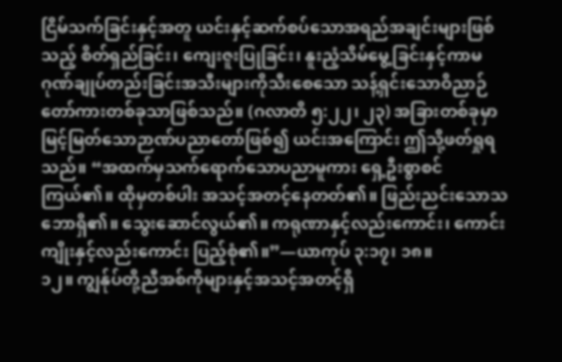ငြိမ်သက်ခြင်းနှင့်အတူ ယင်းနှင့်ဆက်စပ်သောအရည်အချင်းများဖြစ်သည့် စိတ်ရှည်ခြင်း၊ ကျေးဇူးပြုခြင်း၊ နူးညံ့သိမ်မွေ့ခြင်းနှင့်ကာမဂုဏ်ချုပ်တည်းခြင်းအသီးများကိုသီးစေသော သန့်ရှင်းသောဝိညာဉ်တော်ကားတစ်ခုသာဖြစ်သည်။ (ဂလာတိ ၅:၂၂၊ ၂၃) အခြားတစ်ခုမှာ မြင့်မြတ်သောဉာဏ်ပညာတော်ဖြစ်၍ ယင်းအကြောင်း ဤသို့ဖတ်ရှုရသည်။ “အထက်မှသက်ရောက်သောပညာမူကား ရှေ့ဦးစွာစင်ကြယ်၏။ ထိုမှတစ်ပါး အသင့်အတင့်နေတတ်၏။ ဖြည်းညင်းသောသဘောရှိ၏။ သွေးဆောင်လွယ်၏။ ကရုဏာနှင့်လည်းကောင်း၊ ကောင်းကျိုးနှင့်လည်းကောင်း ပြည့်စုံ၏။”—ယာကုပ် ၃:၁၇၊ ၁၈။
၁၂။ ကျွန်ုပ်တို့ညီအစ်ကိုများနှင့်အသင့်အတင့်ရှိ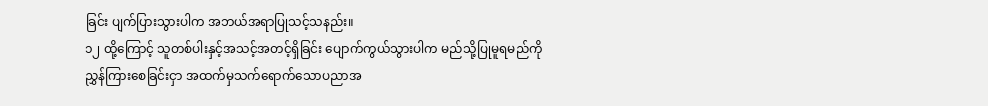ခြင်း ပျက်ပြားသွားပါက အဘယ်အရာပြုသင့်သနည်း။
၁၂ ထို့ကြောင့် သူတစ်ပါးနှင့်အသင့်အတင့်ရှိခြင်း ပျောက်ကွယ်သွားပါက မည်သို့ပြုမူရမည်ကို ညွှန်ကြားစေခြင်းငှာ အထက်မှသက်ရောက်သောပညာအ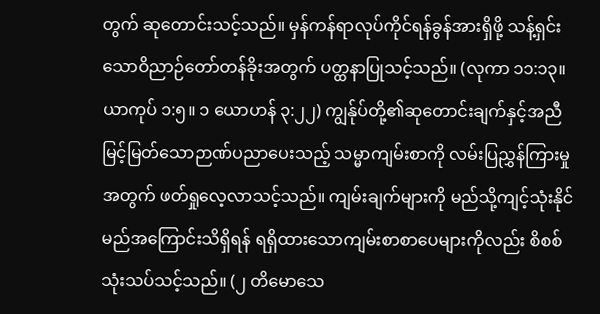တွက် ဆုတောင်းသင့်သည်။ မှန်ကန်ရာလုပ်ကိုင်ရန်ခွန်အားရှိဖို့ သန့်ရှင်းသောဝိညာဉ်တော်တန်ခိုးအတွက် ပတ္ထနာပြုသင့်သည်။ (လုကာ ၁၁:၁၃။ ယာကုပ် ၁:၅။ ၁ ယောဟန် ၃:၂၂) ကျွန်ုပ်တို့၏ဆုတောင်းချက်နှင့်အညီ မြင့်မြတ်သောဉာဏ်ပညာပေးသည့် သမ္မာကျမ်းစာကို လမ်းပြညွှန်ကြားမှုအတွက် ဖတ်ရှုလေ့လာသင့်သည်။ ကျမ်းချက်များကို မည်သို့ကျင့်သုံးနိုင်မည်အကြောင်းသိရှိရန် ရရှိထားသောကျမ်းစာစာပေများကိုလည်း စိစစ်သုံးသပ်သင့်သည်။ (၂ တိမောသေ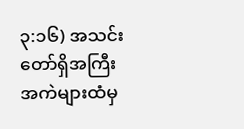၃:၁၆) အသင်းတော်ရှိအကြီးအကဲများထံမှ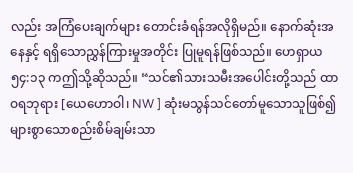လည်း အကြံပေးချက်များ တောင်းခံရန်အလိုရှိမည်။ နောက်ဆုံးအနေနှင့် ရရှိသောညွှန်ကြားမှုအတိုင်း ပြုမူရန်ဖြစ်သည်။ ဟေရှာယ ၅၄:၁၃ ကဤသို့ဆိုသည်။ “သင်၏သားသမီးအပေါင်းတို့သည် ထာဝရဘုရား [ယေဟောဝါ၊ NW ] ဆုံးမသွန်သင်တော်မူသောသူဖြစ်၍ များစွာသောစည်းစိမ်ချမ်းသာ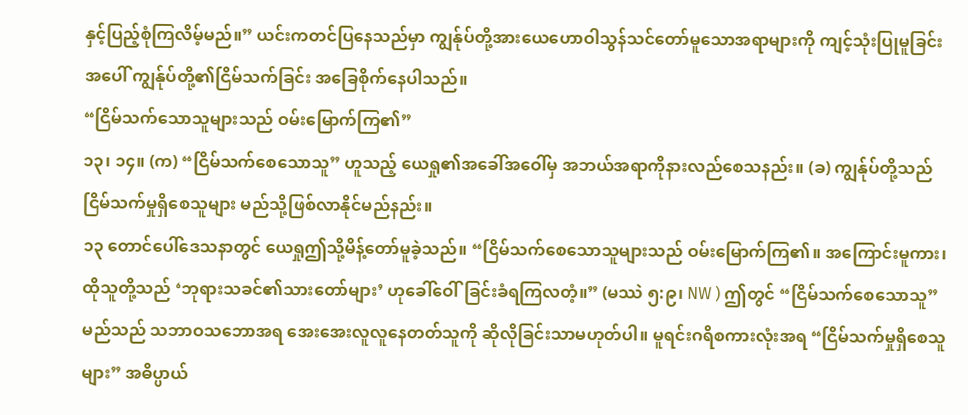နှင့်ပြည့်စုံကြလိမ့်မည်။” ယင်းကတင်ပြနေသည်မှာ ကျွန်ုပ်တို့အားယေဟောဝါသွန်သင်တော်မူသောအရာများကို ကျင့်သုံးပြုမူခြင်းအပေါ် ကျွန်ုပ်တို့၏ငြိမ်သက်ခြင်း အခြေစိုက်နေပါသည်။
“ငြိမ်သက်သောသူများသည် ဝမ်းမြောက်ကြ၏”
၁၃၊ ၁၄။ (က) “ငြိမ်သက်စေသောသူ” ဟူသည့် ယေရှု၏အခေါ်အဝေါ်မှ အဘယ်အရာကိုနားလည်စေသနည်း။ (ခ) ကျွန်ုပ်တို့သည် ငြိမ်သက်မှုရှိစေသူများ မည်သို့ဖြစ်လာနိုင်မည်နည်း။
၁၃ တောင်ပေါ်ဒေသနာတွင် ယေရှုဤသို့မိန့်တော်မူခဲ့သည်။ “ငြိမ်သက်စေသောသူများသည် ဝမ်းမြောက်ကြ၏။ အကြောင်းမူကား၊ ထိုသူတို့သည် ‘ဘုရားသခင်၏သားတော်များ’ ဟုခေါ်ဝေါ်ခြင်းခံရကြလတံ့။” (မဿဲ ၅:၉၊ NW ) ဤတွင် “ငြိမ်သက်စေသောသူ” မည်သည် သဘာဝသဘောအရ အေးအေးလူလူနေတတ်သူကို ဆိုလိုခြင်းသာမဟုတ်ပါ။ မူရင်းဂရိစကားလုံးအရ “ငြိမ်သက်မှုရှိစေသူများ” အဓိပ္ပာယ်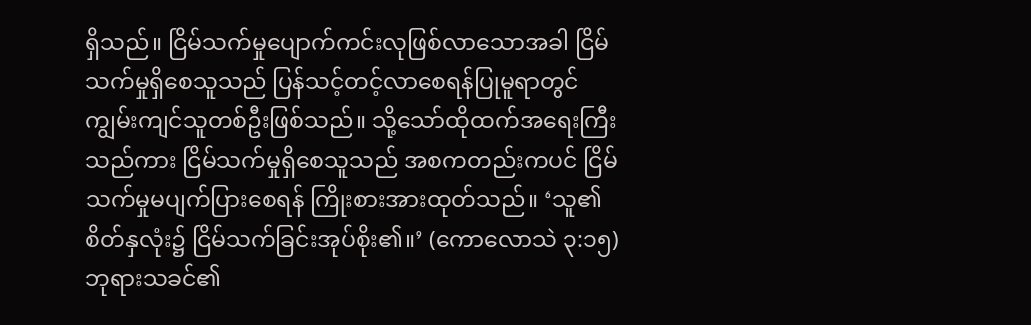ရှိသည်။ ငြိမ်သက်မှုပျောက်ကင်းလုဖြစ်လာသောအခါ ငြိမ်သက်မှုရှိစေသူသည် ပြန်သင့်တင့်လာစေရန်ပြုမူရာတွင် ကျွမ်းကျင်သူတစ်ဦးဖြစ်သည်။ သို့သော်ထိုထက်အရေးကြီးသည်ကား ငြိမ်သက်မှုရှိစေသူသည် အစကတည်းကပင် ငြိမ်သက်မှုမပျက်ပြားစေရန် ကြိုးစားအားထုတ်သည်။ ‘သူ၏စိတ်နှလုံး၌ ငြိမ်သက်ခြင်းအုပ်စိုး၏။’ (ကောလောသဲ ၃:၁၅) ဘုရားသခင်၏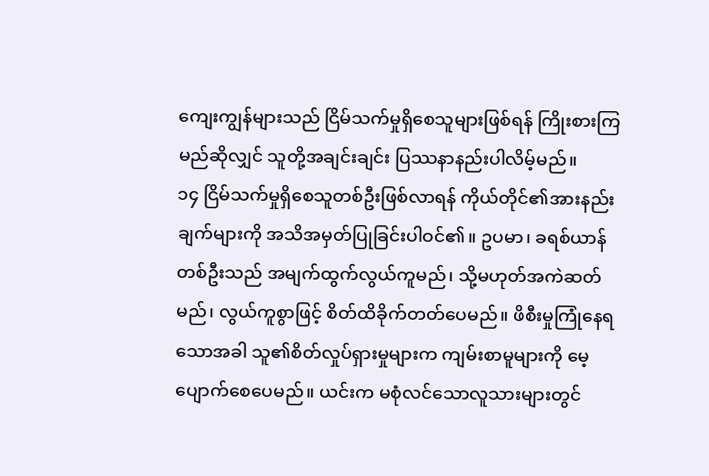ကျေးကျွန်များသည် ငြိမ်သက်မှုရှိစေသူများဖြစ်ရန် ကြိုးစားကြမည်ဆိုလျှင် သူတို့အချင်းချင်း ပြဿနာနည်းပါလိမ့်မည်။
၁၄ ငြိမ်သက်မှုရှိစေသူတစ်ဦးဖြစ်လာရန် ကိုယ်တိုင်၏အားနည်းချက်များကို အသိအမှတ်ပြုခြင်းပါဝင်၏။ ဥပမာ၊ ခရစ်ယာန်တစ်ဦးသည် အမျက်ထွက်လွယ်ကူမည်၊ သို့မဟုတ်အကဲဆတ်မည်၊ လွယ်ကူစွာဖြင့် စိတ်ထိခိုက်တတ်ပေမည်။ ဖိစီးမှုကြုံနေရသောအခါ သူ၏စိတ်လှုပ်ရှားမှုများက ကျမ်းစာမူများကို မေ့ပျောက်စေပေမည်။ ယင်းက မစုံလင်သောလူသားများတွင်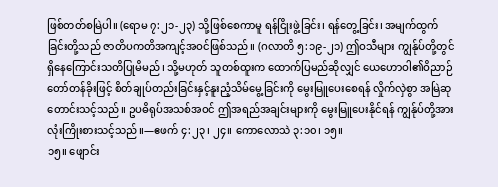ဖြစ်တတ်စမြဲပါ။ (ရောမ ၇:၂၁-၂၃) သို့ဖြစ်စေကာမူ ရန်ငြိုးဖွဲ့ခြင်း၊ ရန်တွေ့ခြင်း၊ အမျက်ထွက်ခြင်းတို့သည် ဇာတိပကတိအကျင့်အဝင်ဖြစ်သည်။ (ဂလာတိ ၅:၁၉-၂၁) ဤဝသီများ ကျွန်ုပ်တို့တွင်ရှိနေကြောင်းသတိပြုမိမည်၊ သို့မဟုတ် သူတစ်ထူးက ထောက်ပြမည်ဆိုလျှင် ယေဟောဝါ၏ဝိညာဉ်တော်တန်ခိုးဖြင့် စိတ်ချုပ်တည်းခြင်းနှင့်နူးညံ့သိမ်မွေ့ခြင်းကို မွေးမြူပေးစေရန် လှိုက်လှဲစွာ အမြဲဆုတောင်းသင့်သည်။ ဥပဓိရုပ်အသစ်အဝင် ဤအရည်အချင်းများကို မွေးမြူပေးနိုင်ရန် ကျွန်ုပ်တို့အားလုံးကြိုးစားသင့်သည်။—ဧဖက် ၄:၂၃၊ ၂၄။ ကောလောသဲ ၃:၁၀၊ ၁၅။
၁၅။ ဖျောင်း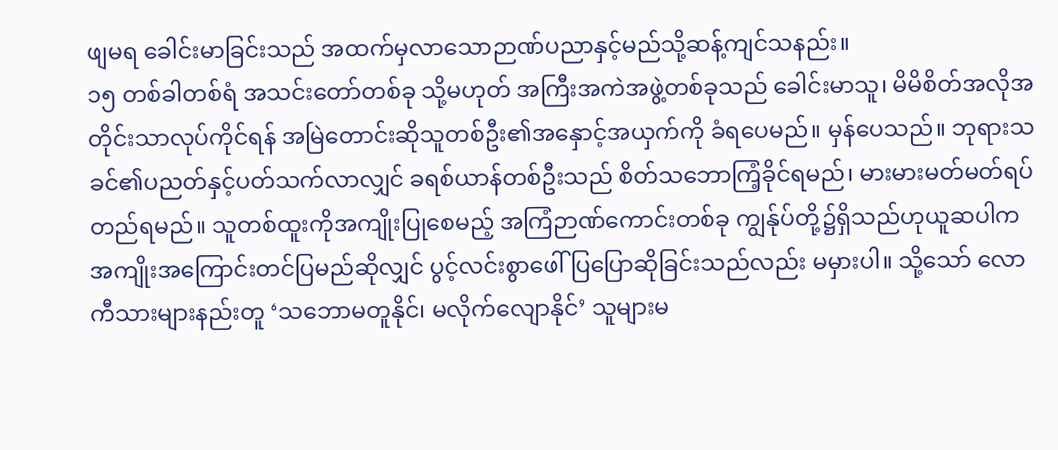ဖျမရ ခေါင်းမာခြင်းသည် အထက်မှလာသောဉာဏ်ပညာနှင့်မည်သို့ဆန့်ကျင်သနည်း။
၁၅ တစ်ခါတစ်ရံ အသင်းတော်တစ်ခု သို့မဟုတ် အကြီးအကဲအဖွဲ့တစ်ခုသည် ခေါင်းမာသူ၊ မိမိစိတ်အလိုအတိုင်းသာလုပ်ကိုင်ရန် အမြဲတောင်းဆိုသူတစ်ဦး၏အနှောင့်အယှက်ကို ခံရပေမည်။ မှန်ပေသည်။ ဘုရားသခင်၏ပညတ်နှင့်ပတ်သက်လာလျှင် ခရစ်ယာန်တစ်ဦးသည် စိတ်သဘောကြံ့ခိုင်ရမည်၊ မားမားမတ်မတ်ရပ်တည်ရမည်။ သူတစ်ထူးကိုအကျိုးပြုစေမည့် အကြံဉာဏ်ကောင်းတစ်ခု ကျွန်ုပ်တို့၌ရှိသည်ဟုယူဆပါက အကျိုးအကြောင်းတင်ပြမည်ဆိုလျှင် ပွင့်လင်းစွာဖေါ်ပြပြောဆိုခြင်းသည်လည်း မမှားပါ။ သို့သော် လောကီသားများနည်းတူ ‘သဘောမတူနိုင်၊ မလိုက်လျောနိုင်’ သူများမ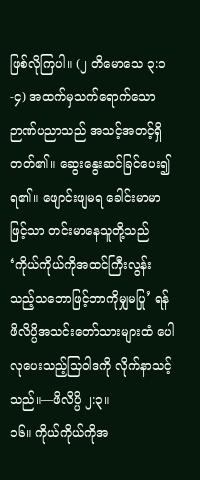ဖြစ်လိုကြပါ။ (၂ တိမောသေ ၃:၁-၄) အထက်မှသက်ရောက်သော ဉာဏ်ပညာသည် အသင့်အတင့်ရှိတတ်၏။ ဆွေးနွေးဆင်ခြင်ပေး၍ရ၏။ ဖျောင်းဖျမရ ခေါင်းမာမာဖြင့်သာ တင်းမာနေသူတို့သည် ‘ကိုယ်ကိုယ်ကိုအထင်ကြီးလွန်းသည့်သဘောဖြင့်ဘာကိုမျှမပြု’ ရန် ဖိလိပ္ပိအသင်းတော်သားများထံ ပေါလုပေးသည့်သြဝါဒကို လိုက်နာသင့်သည်။—ဖိလိပ္ပိ ၂:၃။
၁၆။ ကိုယ်ကိုယ်ကိုအ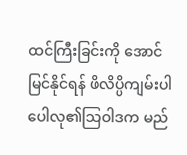ထင်ကြီးခြင်းကို အောင်မြင်နိုင်ရန် ဖိလိပ္ပိကျမ်းပါ ပေါလု၏သြဝါဒက မည်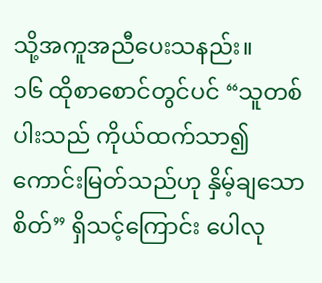သို့အကူအညီပေးသနည်း။
၁၆ ထိုစာစောင်တွင်ပင် “သူတစ်ပါးသည် ကိုယ်ထက်သာ၍ကောင်းမြတ်သည်ဟု နှိမ့်ချသောစိတ်” ရှိသင့်ကြောင်း ပေါလု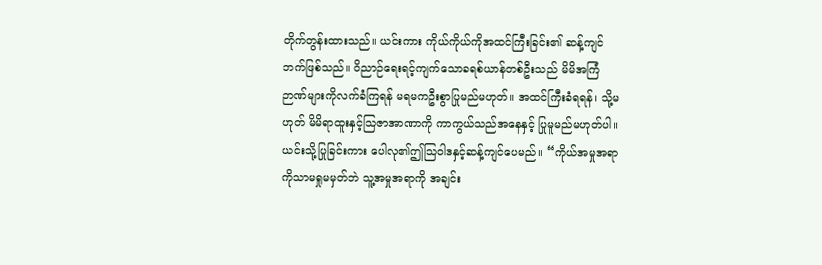တိုက်တွန်းထားသည်။ ယင်းကား ကိုယ်ကိုယ်ကိုအထင်ကြီးခြင်း၏ ဆန့်ကျင်ဘက်ဖြစ်သည်။ ဝိညာဉ်ရေးရင့်ကျက်သောခရစ်ယာန်တစ်ဦးသည် မိမိအကြံဉာဏ်များကိုလက်ခံကြရန် မရမကဦးစွာပြုမည်မဟုတ်။ အထင်ကြီးခံရရန်၊ သို့မဟုတ် မိမိရာထူးနှင့်သြဇာအာဏာကို ကာကွယ်သည်အနေနှင့် ပြုမူမည်မဟုတ်ပါ။ ယင်းသို့ပြုခြင်းကား ပေါလု၏ဤသြဝါဒနှင့်ဆန့်ကျင်ပေမည်။ “ကိုယ်အမှုအရာကိုသာမရှုမမှတ်ဘဲ သူ့အမှုအရာကို အချင်း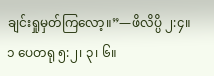ချင်းရှုမှတ်ကြလော့။”—ဖိလိပ္ပိ ၂:၄။ ၁ ပေတရု ၅:၂၊ ၃၊ ၆။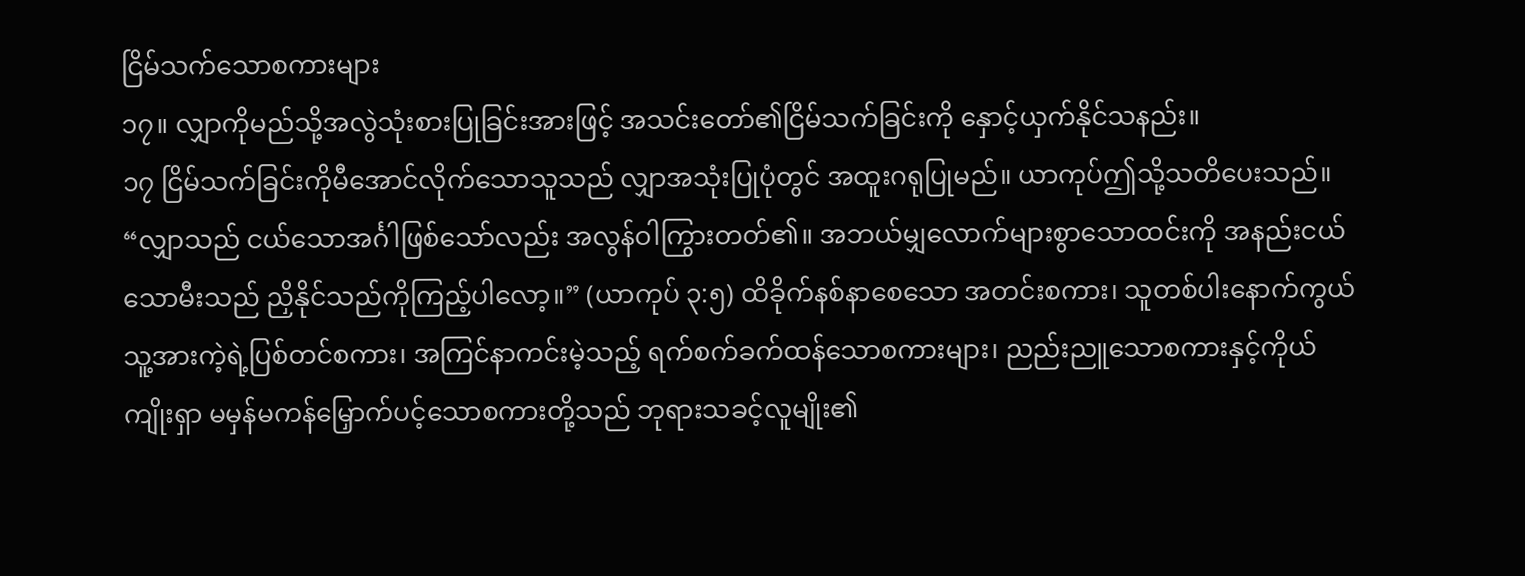ငြိမ်သက်သောစကားများ
၁၇။ လျှာကိုမည်သို့အလွဲသုံးစားပြုခြင်းအားဖြင့် အသင်းတော်၏ငြိမ်သက်ခြင်းကို နှောင့်ယှက်နိုင်သနည်း။
၁၇ ငြိမ်သက်ခြင်းကိုမီအောင်လိုက်သောသူသည် လျှာအသုံးပြုပုံတွင် အထူးဂရုပြုမည်။ ယာကုပ်ဤသို့သတိပေးသည်။ “လျှာသည် ငယ်သောအင်္ဂါဖြစ်သော်လည်း အလွန်ဝါကြွားတတ်၏။ အဘယ်မျှလောက်များစွာသောထင်းကို အနည်းငယ်သောမီးသည် ညှိနိုင်သည်ကိုကြည့်ပါလော့။” (ယာကုပ် ၃:၅) ထိခိုက်နစ်နာစေသော အတင်းစကား၊ သူတစ်ပါးနောက်ကွယ် သူ့အားကဲ့ရဲ့ပြစ်တင်စကား၊ အကြင်နာကင်းမဲ့သည့် ရက်စက်ခက်ထန်သောစကားများ၊ ညည်းညူသောစကားနှင့်ကိုယ်ကျိုးရှာ မမှန်မကန်မြှောက်ပင့်သောစကားတို့သည် ဘုရားသခင့်လူမျိုး၏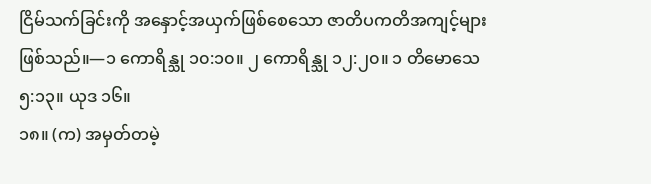ငြိမ်သက်ခြင်းကို အနှောင့်အယှက်ဖြစ်စေသော ဇာတိပကတိအကျင့်များဖြစ်သည်။—၁ ကောရိန္သု ၁၀:၁၀။ ၂ ကောရိန္သု ၁၂:၂၀။ ၁ တိမောသေ ၅:၁၃။ ယုဒ ၁၆။
၁၈။ (က) အမှတ်တမဲ့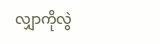လျှာကိုလွဲ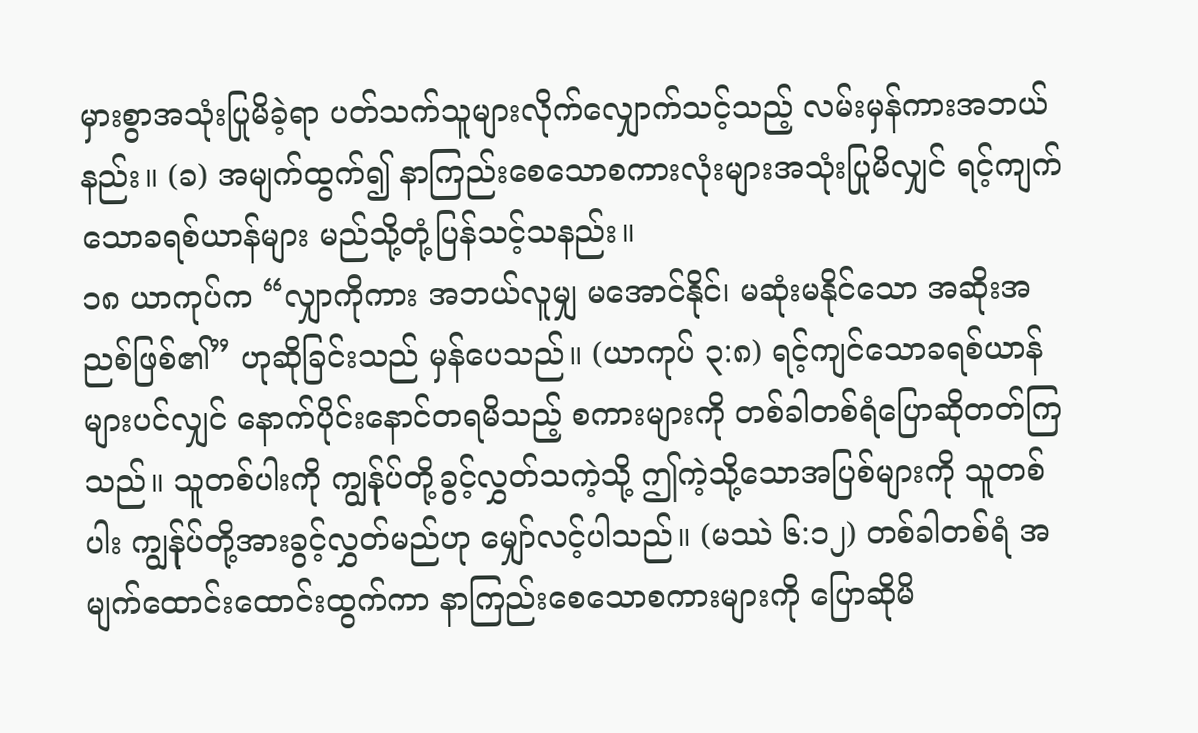မှားစွာအသုံးပြုမိခဲ့ရာ ပတ်သက်သူများလိုက်လျှောက်သင့်သည့် လမ်းမှန်ကားအဘယ်နည်း။ (ခ) အမျက်ထွက်၍ နာကြည်းစေသောစကားလုံးများအသုံးပြုမိလျှင် ရင့်ကျက်သောခရစ်ယာန်များ မည်သို့တုံ့ပြန်သင့်သနည်း။
၁၈ ယာကုပ်က “လျှာကိုကား အဘယ်လူမျှ မအောင်နိုင်၊ မဆုံးမနိုင်သော အဆိုးအညစ်ဖြစ်၏” ဟုဆိုခြင်းသည် မှန်ပေသည်။ (ယာကုပ် ၃:၈) ရင့်ကျင်သောခရစ်ယာန်များပင်လျှင် နောက်ပိုင်းနောင်တရမိသည့် စကားများကို တစ်ခါတစ်ရံပြောဆိုတတ်ကြသည်။ သူတစ်ပါးကို ကျွန်ုပ်တို့ခွင့်လွှတ်သကဲ့သို့ ဤကဲ့သို့သောအပြစ်များကို သူတစ်ပါး ကျွန်ုပ်တို့အားခွင့်လွှတ်မည်ဟု မျှော်လင့်ပါသည်။ (မဿဲ ၆:၁၂) တစ်ခါတစ်ရံ အမျက်ထောင်းထောင်းထွက်ကာ နာကြည်းစေသောစကားများကို ပြောဆိုမိ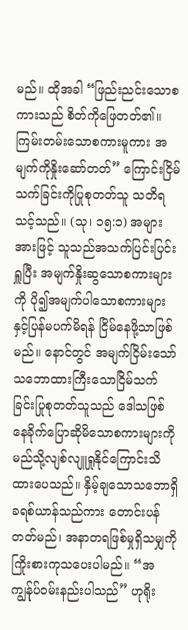မည်။ ထိုအခါ “ဖြည်းညင်းသောစကားသည် စိတ်ကိုဖြေတတ်၏။ ကြမ်းတမ်းသောစကားမူကား အမျက်ကိုနှိုးဆော်တတ်” ကြောင်းငြိမ်သက်ခြင်းကိုပြုစုတတ်သူ သတိရသင့်သည်။ (သု၊ ၁၅:၁) အများအားဖြင့် သူသည်အသက်ပြင်းပြင်းရှူပြီး အမျက်နှိုးဆွသောစကားများကို ပို၍အမျက်ပါသောစကားများနှင့်ပြန်မပက်မိရန် ငြိမ်နေဖို့သာဖြစ်မည်။ နောင်တွင် အမျက်ငြိမ်းသော် သဘောထားကြီးသောငြိမ်သက်ခြင်းပြုစုတတ်သူသည် ဒေါသဖြစ်နေခိုက်ပြောဆိုမိသောစကားများကို မည်သို့လျစ်လျူရှုနိုင်ကြောင်းသိထားပေသည်။ နှိမ့်ချသောသဘောရှိခရစ်ယာန်သည်ကား တောင်းပန်တတ်မည်၊ အနာတရဖြစ်မှုရှိသမျှကို ကြိုးစားကုသပေးပါမည်။ “အကျွန်ုပ်ဝမ်းနည်းပါသည်” ဟုရိုး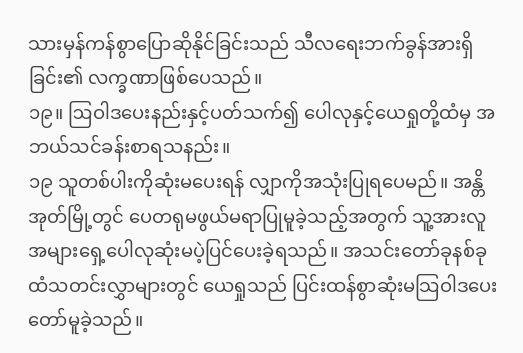သားမှန်ကန်စွာပြောဆိုနိုင်ခြင်းသည် သီလရေးဘက်ခွန်အားရှိခြင်း၏ လက္ခဏာဖြစ်ပေသည်။
၁၉။ ဩဝါဒပေးနည်းနှင့်ပတ်သက်၍ ပေါလုနှင့်ယေရှုတို့ထံမှ အဘယ်သင်ခန်းစာရသနည်း။
၁၉ သူတစ်ပါးကိုဆုံးမပေးရန် လျှာကိုအသုံးပြုရပေမည်။ အန္တိအုတ်မြို့တွင် ပေတရုမဖွယ်မရာပြုမူခဲ့သည့်အတွက် သူ့အားလူအများရှေ့ပေါလုဆုံးမပဲ့ပြင်ပေးခဲ့ရသည်။ အသင်းတော်ခုနစ်ခုထံသတင်းလွှာများတွင် ယေရှုသည် ပြင်းထန်စွာဆုံးမသြဝါဒပေးတော်မူခဲ့သည်။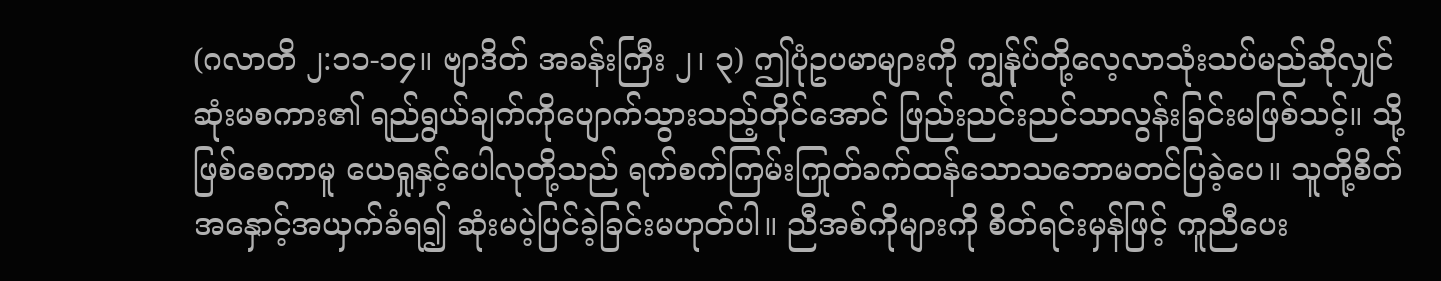(ဂလာတိ ၂:၁၁-၁၄။ ဗျာဒိတ် အခန်းကြီး ၂၊ ၃) ဤပုံဥပမာများကို ကျွန်ုပ်တို့လေ့လာသုံးသပ်မည်ဆိုလျှင် ဆုံးမစကား၏ ရည်ရွယ်ချက်ကိုပျောက်သွားသည့်တိုင်အောင် ဖြည်းညင်းညင်သာလွန်းခြင်းမဖြစ်သင့်။ သို့ဖြစ်စေကာမူ ယေရှုနှင့်ပေါလုတို့သည် ရက်စက်ကြမ်းကြုတ်ခက်ထန်သောသဘောမတင်ပြခဲ့ပေ။ သူတို့စိတ်အနှောင့်အယှက်ခံရ၍ ဆုံးမပဲ့ပြင်ခဲ့ခြင်းမဟုတ်ပါ။ ညီအစ်ကိုများကို စိတ်ရင်းမှန်ဖြင့် ကူညီပေး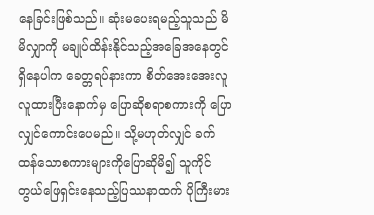နေခြင်းဖြစ်သည်။ ဆုံးမပေးရမည့်သူသည် မိမိလျှာကို မချုပ်ထိန်းနိုင်သည့်အခြေအနေတွင်ရှိနေပါက ခေတ္တရပ်နားကာ စိတ်အေးအေးလူလူထားပြီးနောက်မှ ပြောဆိုစရာစကားကို ပြောလျှင်ကောင်းပေမည်။ သို့မဟုတ်လျှင် ခက်ထန်သောစကားများကိုပြောဆိုမိ၍ သူကိုင်တွယ်ဖြေရှင်းနေသည့်ပြဿနာထက် ပိုကြီးမား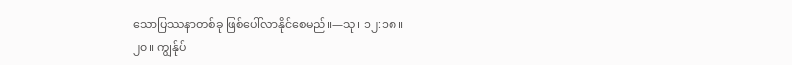သောပြဿနာတစ်ခု ဖြစ်ပေါ်လာနိုင်စေမည်။—သု၊ ၁၂:၁၈။
၂၀။ ကျွန်ုပ်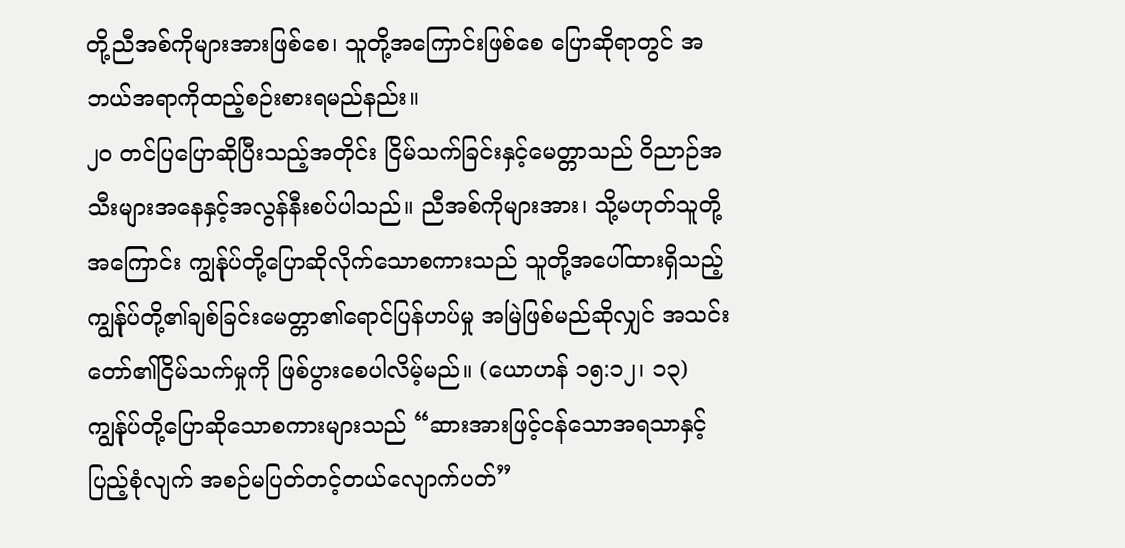တို့ညီအစ်ကိုများအားဖြစ်စေ၊ သူတို့အကြောင်းဖြစ်စေ ပြောဆိုရာတွင် အဘယ်အရာကိုထည့်စဉ်းစားရမည်နည်း။
၂၀ တင်ပြပြောဆိုပြီးသည့်အတိုင်း ငြိမ်သက်ခြင်းနှင့်မေတ္တာသည် ဝိညာဉ်အသီးများအနေနှင့်အလွန်နီးစပ်ပါသည်။ ညီအစ်ကိုများအား၊ သို့မဟုတ်သူတို့အကြောင်း ကျွန်ုပ်တို့ပြောဆိုလိုက်သောစကားသည် သူတို့အပေါ်ထားရှိသည့် ကျွန်ုပ်တို့၏ချစ်ခြင်းမေတ္တာ၏ရောင်ပြန်ဟပ်မှု အမြဲဖြစ်မည်ဆိုလျှင် အသင်းတော်၏ငြိမ်သက်မှုကို ဖြစ်ပွားစေပါလိမ့်မည်။ (ယောဟန် ၁၅:၁၂၊ ၁၃) ကျွန်ုပ်တို့ပြောဆိုသောစကားများသည် “ဆားအားဖြင့်ငန်သောအရသာနှင့်ပြည့်စုံလျက် အစဉ်မပြတ်တင့်တယ်လျောက်ပတ်”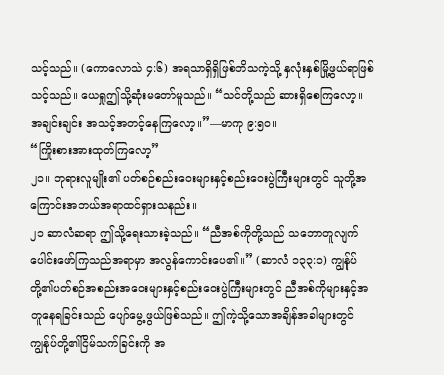သင့်သည်။ (ကောလောသဲ ၄:၆) အရသာရှိရှိဖြစ်ဘိသကဲ့သို့ နှလုံးနှစ်မြို့ဖွယ်ရာဖြစ်သင့်သည်။ ယေရှုဤသို့ဆုံးမတော်မူသည်။ “သင်တို့သည် ဆားရှိစေကြလော့။ အချင်းချင်း အသင့်အတင့်နေကြလော့။”—မာကု ၉:၅၀။
“ကြိုးစားအားထုတ်ကြလော့”
၂၁။ ဘုရားလူမျိုး၏ ပတ်စဉ်စည်းဝေးများနှင့်စည်းဝေးပွဲကြီးများတွင် သူတို့အကြောင်းအဘယ်အရာထင်ရှားသနည်း။
၂၁ ဆာလံဆရာ ဤသို့ရေးသားခဲ့သည်။ “ညီအစ်ကိုတို့သည် သဘောတူလျက် ပေါင်းဖော်ကြသည်အရာမှာ အလွန်ကောင်းပေ၏။” (ဆာလံ ၁၃၃:၁) ကျွန်ုပ်တို့၏ပတ်စဉ်အစည်းအဝေးများနှင့်စည်းဝေးပွဲကြီးများတွင် ညီအစ်ကိုများနှင့်အတူနေရခြင်းသည် ပျော်မွေ့ဖွယ်ဖြစ်သည်။ ဤကဲ့သို့သောအချိန်အခါများတွင် ကျွန်ုပ်တို့၏ငြိမ်သက်ခြင်းကို အ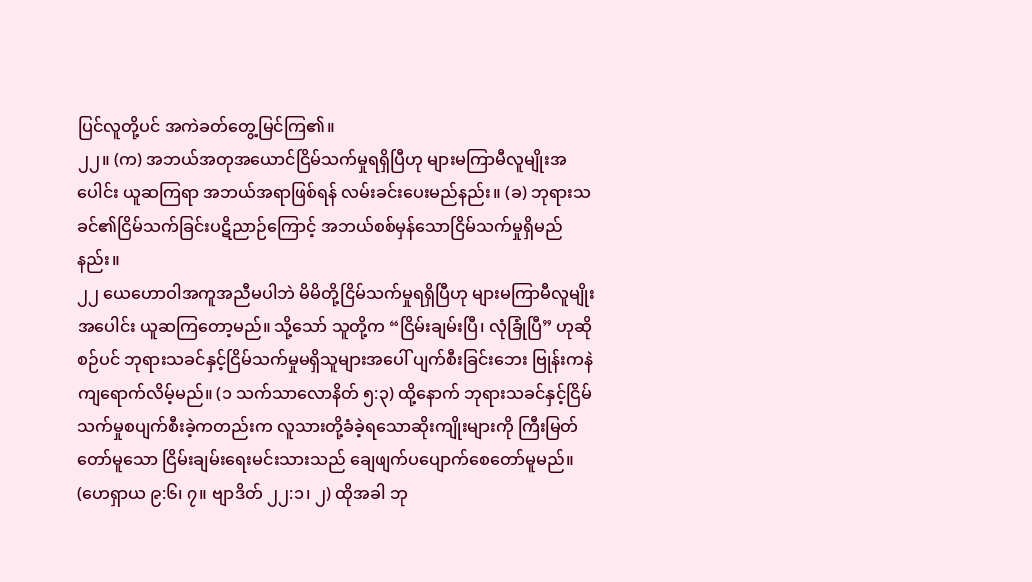ပြင်လူတို့ပင် အကဲခတ်တွေ့မြင်ကြ၏။
၂၂။ (က) အဘယ်အတုအယောင်ငြိမ်သက်မှုရရှိပြီဟု များမကြာမီလူမျိုးအပေါင်း ယူဆကြရာ အဘယ်အရာဖြစ်ရန် လမ်းခင်းပေးမည်နည်း။ (ခ) ဘုရားသခင်၏ငြိမ်သက်ခြင်းပဋိညာဉ်ကြောင့် အဘယ်စစ်မှန်သောငြိမ်သက်မှုရှိမည်နည်း။
၂၂ ယေဟောဝါအကူအညီမပါဘဲ မိမိတို့ငြိမ်သက်မှုရရှိပြီဟု များမကြာမီလူမျိုးအပေါင်း ယူဆကြတော့မည်။ သို့သော် သူတို့က “ငြိမ်းချမ်းပြီ၊ လုံခြုံပြီ” ဟုဆိုစဉ်ပင် ဘုရားသခင်နှင့်ငြိမ်သက်မှုမရှိသူများအပေါ် ပျက်စီးခြင်းဘေး ဗြုန်းကနဲကျရောက်လိမ့်မည်။ (၁ သက်သာလောနိတ် ၅:၃) ထို့နောက် ဘုရားသခင်နှင့်ငြိမ်သက်မှုစပျက်စီးခဲ့ကတည်းက လူသားတို့ခံခဲ့ရသောဆိုးကျိုးများကို ကြီးမြတ်တော်မူသော ငြိမ်းချမ်းရေးမင်းသားသည် ချေဖျက်ပပျောက်စေတော်မူမည်။ (ဟေရှာယ ၉:၆၊ ၇။ ဗျာဒိတ် ၂၂:၁၊ ၂) ထိုအခါ ဘု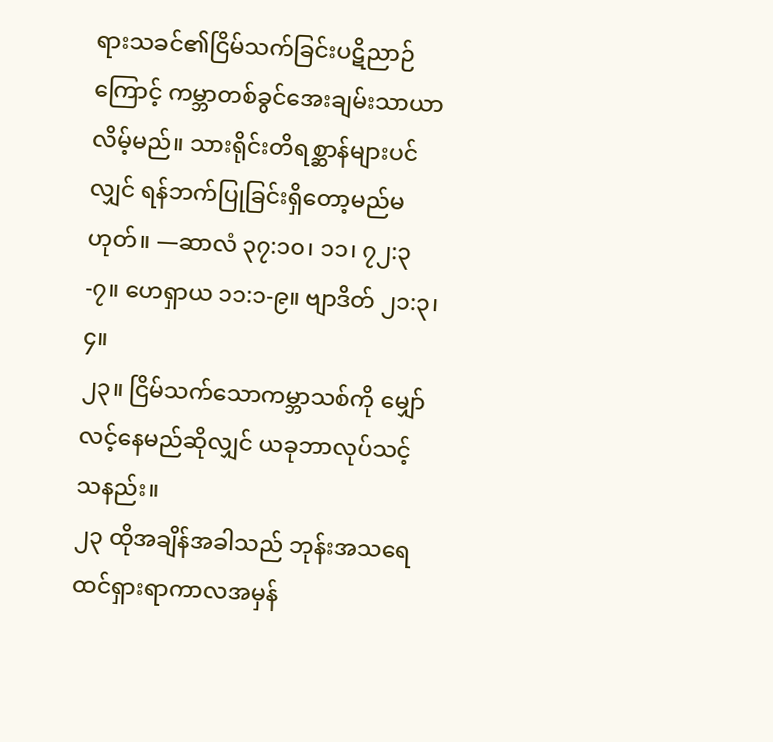ရားသခင်၏ငြိမ်သက်ခြင်းပဋိညာဉ်ကြောင့် ကမ္ဘာတစ်ခွင်အေးချမ်းသာယာလိမ့်မည်။ သားရိုင်းတိရစ္ဆာန်များပင်လျှင် ရန်ဘက်ပြုခြင်းရှိတော့မည်မဟုတ်။ —ဆာလံ ၃၇:၁၀၊ ၁၁၊ ၇၂:၃-၇။ ဟေရှာယ ၁၁:၁-၉။ ဗျာဒိတ် ၂၁:၃၊ ၄။
၂၃။ ငြိမ်သက်သောကမ္ဘာသစ်ကို မျှော်လင့်နေမည်ဆိုလျှင် ယခုဘာလုပ်သင့်သနည်း။
၂၃ ထိုအချိန်အခါသည် ဘုန်းအသရေထင်ရှားရာကာလအမှန်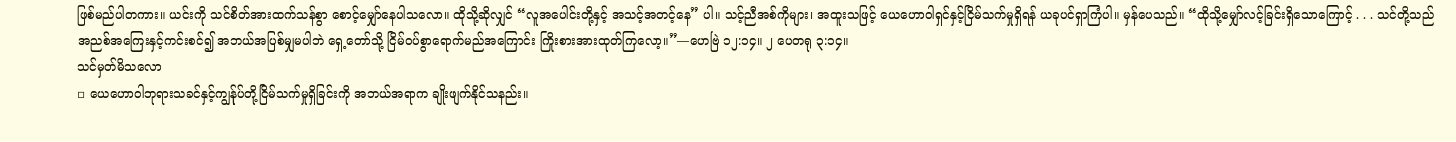ဖြစ်မည်ပါတကား။ ယင်းကို သင်စိတ်အားထက်သန်စွာ စောင့်မျှော်နေပါသလော။ ထိုသို့ဆိုလျှင် “လူအပေါင်းတို့နှင့် အသင့်အတင့်နေ” ပါ။ သင့်ညီအစ်ကိုများ၊ အထူးသဖြင့် ယေဟောဝါရှင်နှင့်ငြိမ်သက်မှုရှိရန် ယခုပင်ရှာကြံပါ။ မှန်ပေသည်။ “ထိုသို့မျှော်လင့်ခြင်းရှိသောကြောင့် . . . သင်တို့သည် အညစ်အကြေးနှင့်ကင်းစင်၍ အဘယ်အပြစ်မျှမပါဘဲ ရှေ့တော်သို့ ငြိမ်ဝပ်စွာရောက်မည်အကြောင်း ကြိုးစားအားထုတ်ကြလော့။”—ဟေဗြဲ ၁၂:၁၄။ ၂ ပေတရု ၃:၁၄။
သင်မှတ်မိသလော
▫ ယေဟောဝါဘုရားသခင်နှင့်ကျွန်ုပ်တို့ငြိမ်သက်မှုရှိခြင်းကို အဘယ်အရာက ချိုးဖျက်နိုင်သနည်း။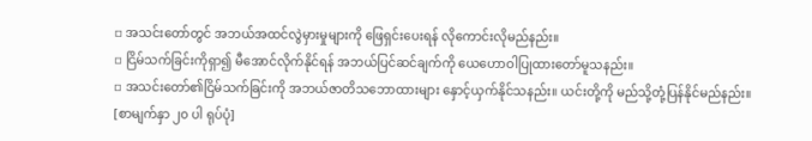▫ အသင်းတော်တွင် အဘယ်အထင်လွဲမှားမှုများကို ဖြေရှင်းပေးရန် လိုကောင်းလိုမည်နည်း။
▫ ငြိမ်သက်ခြင်းကိုရှာ၍ မီအောင်လိုက်နိုင်ရန် အဘယ်ပြင်ဆင်ချက်ကို ယေဟောဝါပြုထားတော်မူသနည်း။
▫ အသင်းတော်၏ငြိမ်သက်ခြင်းကို အဘယ်ဇာတိသဘောထားများ နှောင့်ယှက်နိုင်သနည်း။ ယင်းတို့ကို မည်သို့တုံ့ပြန်နိုင်မည်နည်း။
[စာမျက်နှာ ၂၀ ပါ ရုပ်ပုံ]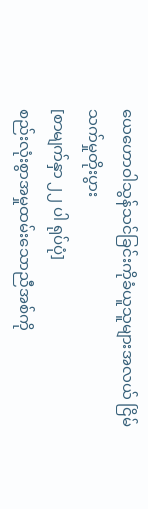ယေဟောဝါသွန်သင်ခြင်းကိုခံယူသူများအလယ် ငြိမ်သက်မှုတိုးပွား
[စာမျက်နှာ ၂၂ ပါ ရုပ်ပုံ]
စည်းလုံးစွာအမှုထမ်းသောညီအစ်ကို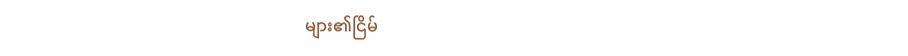များ၏ငြိမ်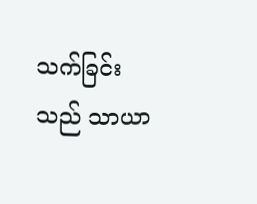သက်ခြင်းသည် သာယာ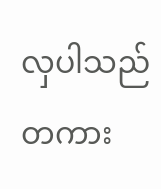လှပါသည်တကား